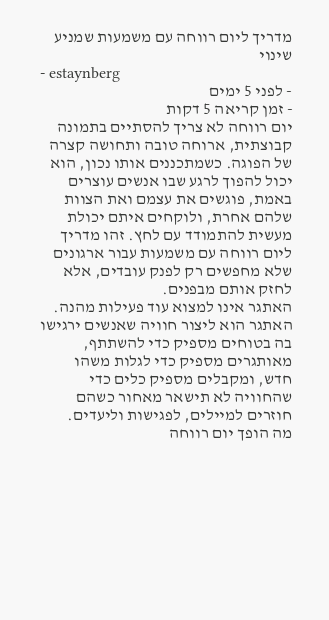מדריך ליום רווחה עם משמעות שמניע שינוי
- estaynberg
- לפני 5 ימים
- זמן קריאה 5 דקות
יום רווחה לא צריך להסתיים בתמונה קבוצתית, ארוחה טובה ותחושה קצרה של הפוגה. כשמתכננים אותו נכון, הוא יכול להפוך לרגע שבו אנשים עוצרים באמת, פוגשים את עצמם ואת הצוות שלהם אחרת, ולוקחים איתם יכולת מעשית להתמודד עם לחץ. זהו מדריך ליום רווחה עם משמעות עבור ארגונים שלא מחפשים רק לפנק עובדים, אלא לחזק אותם מבפנים.
האתגר אינו למצוא עוד פעילות מהנה. האתגר הוא ליצור חוויה שאנשים ירגישו בה בטוחים מספיק כדי להשתתף, מאותגרים מספיק כדי לגלות משהו חדש, ומקבלים מספיק כלים כדי שהחוויה לא תישאר מאחור כשהם חוזרים למיילים, לפגישות וליעדים.
מה הופך יום רווחה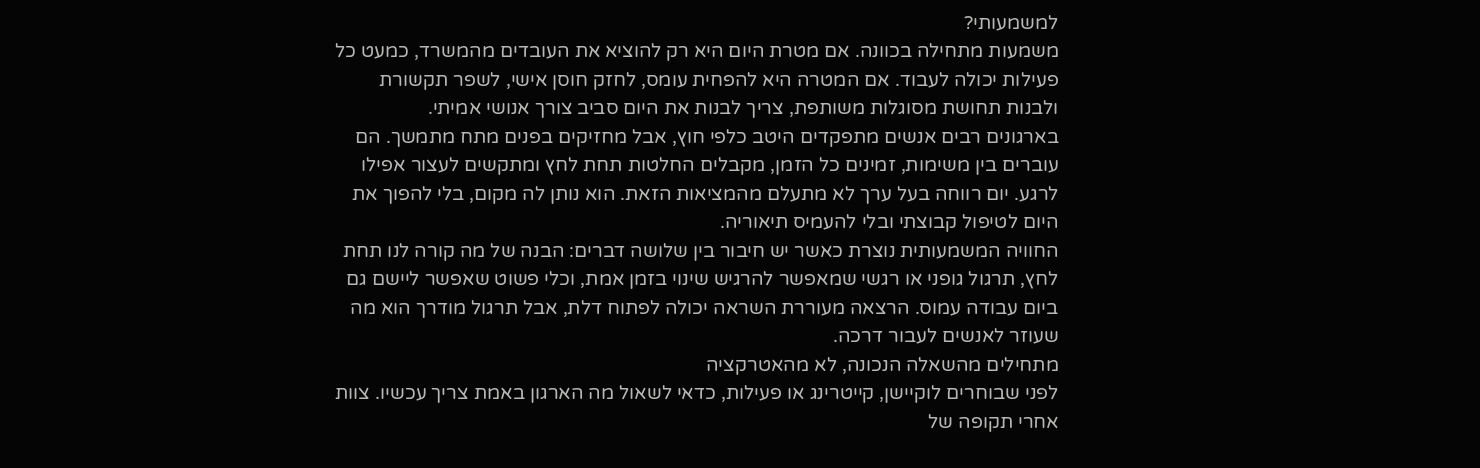למשמעותי?
משמעות מתחילה בכוונה. אם מטרת היום היא רק להוציא את העובדים מהמשרד, כמעט כל פעילות יכולה לעבוד. אם המטרה היא להפחית עומס, לחזק חוסן אישי, לשפר תקשורת ולבנות תחושת מסוגלות משותפת, צריך לבנות את היום סביב צורך אנושי אמיתי.
בארגונים רבים אנשים מתפקדים היטב כלפי חוץ, אבל מחזיקים בפנים מתח מתמשך. הם עוברים בין משימות, זמינים כל הזמן, מקבלים החלטות תחת לחץ ומתקשים לעצור אפילו לרגע. יום רווחה בעל ערך לא מתעלם מהמציאות הזאת. הוא נותן לה מקום, בלי להפוך את היום לטיפול קבוצתי ובלי להעמיס תיאוריה.
החוויה המשמעותית נוצרת כאשר יש חיבור בין שלושה דברים: הבנה של מה קורה לנו תחת לחץ, תרגול גופני או רגשי שמאפשר להרגיש שינוי בזמן אמת, וכלי פשוט שאפשר ליישם גם ביום עבודה עמוס. הרצאה מעוררת השראה יכולה לפתוח דלת, אבל תרגול מודרך הוא מה שעוזר לאנשים לעבור דרכה.
מתחילים מהשאלה הנכונה, לא מהאטרקציה
לפני שבוחרים לוקיישן, קייטרינג או פעילות, כדאי לשאול מה הארגון באמת צריך עכשיו. צוות אחרי תקופה של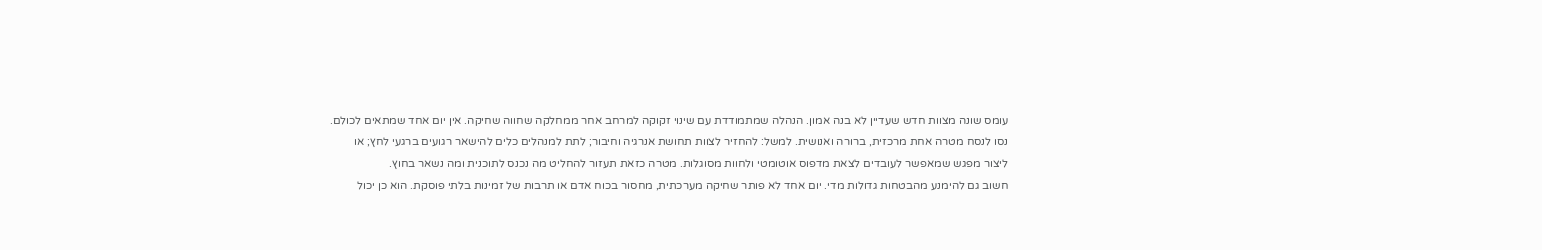עומס שונה מצוות חדש שעדיין לא בנה אמון. הנהלה שמתמודדת עם שינוי זקוקה למרחב אחר ממחלקה שחווה שחיקה. אין יום אחד שמתאים לכולם.
נסו לנסח מטרה אחת מרכזית, ברורה ואנושית. למשל: להחזיר לצוות תחושת אנרגיה וחיבור; לתת למנהלים כלים להישאר רגועים ברגעי לחץ; או ליצור מפגש שמאפשר לעובדים לצאת מדפוס אוטומטי ולחוות מסוגלות. מטרה כזאת תעזור להחליט מה נכנס לתוכנית ומה נשאר בחוץ.
חשוב גם להימנע מהבטחות גדולות מדי. יום אחד לא פותר שחיקה מערכתית, מחסור בכוח אדם או תרבות של זמינות בלתי פוסקת. הוא כן יכול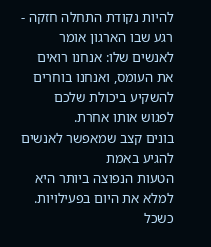להיות נקודת התחלה חזקה - רגע שבו הארגון אומר לאנשים שלו: אנחנו רואים את העומס, ואנחנו בוחרים להשקיע ביכולת שלכם לפגוש אותו אחרת.
בונים קצב שמאפשר לאנשים להגיע באמת
הטעות הנפוצה ביותר היא למלא את היום בפעילויות. כשכל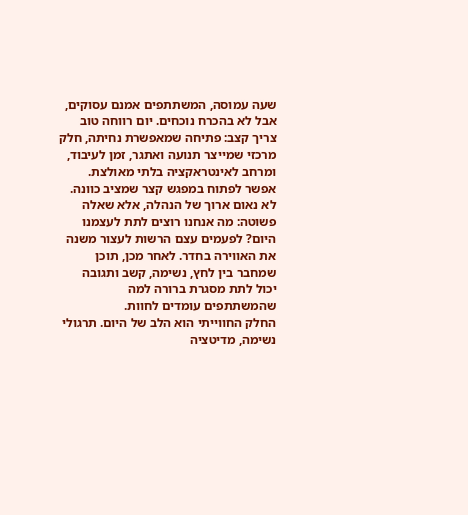שעה עמוסה, המשתתפים אמנם עסוקים, אבל לא בהכרח נוכחים. יום רווחה טוב צריך קצב: פתיחה שמאפשרת נחיתה, חלק מרכזי שמייצר תנועה ואתגר, זמן לעיבוד, ומרחב לאינטראקציה בלתי מאולצת.
אפשר לפתוח במפגש קצר שמציב כוונה. לא נאום ארוך של הנהלה, אלא שאלה פשוטה: מה אנחנו רוצים לתת לעצמנו היום? לפעמים עצם הרשות לעצור משנה את האווירה בחדר. לאחר מכן, תוכן שמחבר בין לחץ, נשימה, קשב ותגובה יכול לתת מסגרת ברורה למה שהמשתתפים עומדים לחוות.
החלק החווייתי הוא הלב של היום. תרגולי נשימה, מדיטציה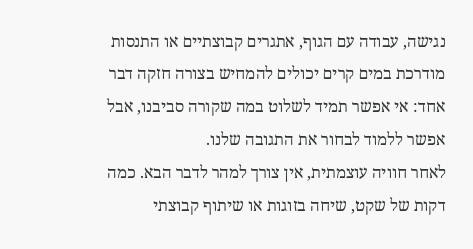נגישה, עבודה עם הגוף, אתגרים קבוצתיים או התנסות מודרכת במים קרים יכולים להמחיש בצורה חזקה דבר אחד: אי אפשר תמיד לשלוט במה שקורה סביבנו, אבל אפשר ללמוד לבחור את התגובה שלנו.
לאחר חוויה עוצמתית, אין צורך למהר לדבר הבא. כמה דקות של שקט, שיחה בזוגות או שיתוף קבוצתי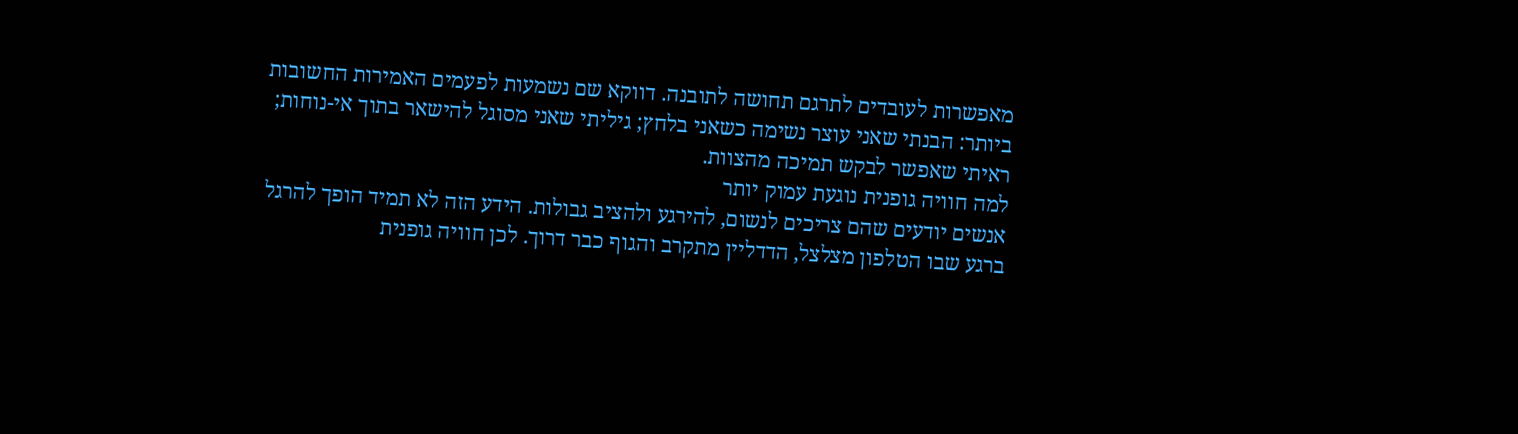מאפשרות לעובדים לתרגם תחושה לתובנה. דווקא שם נשמעות לפעמים האמירות החשובות ביותר: הבנתי שאני עוצר נשימה כשאני בלחץ; גיליתי שאני מסוגל להישאר בתוך אי-נוחות; ראיתי שאפשר לבקש תמיכה מהצוות.
למה חוויה גופנית נוגעת עמוק יותר
אנשים יודעים שהם צריכים לנשום, להירגע ולהציב גבולות. הידע הזה לא תמיד הופך להרגל ברגע שבו הטלפון מצלצל, הדדליין מתקרב והגוף כבר דרוך. לכן חוויה גופנית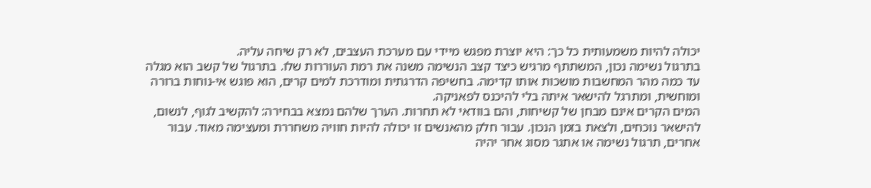יכולה להיות משמעותית כל כך: היא יוצרת מפגש מיידי עם מערכת העצבים, לא רק שיחה עליה.
בתרגול נשימה נכון, המשתתף מרגיש כיצד קצב הנשימה משנה את רמת העוררות שלו. בתרגול של קשב הוא מגלה עד כמה מהר המחשבות מושכות אותו קדימה. בחשיפה הדרגתית ומודרכת למים קרים, הוא פוגש אי-נוחות ברורה ומוחשית, ומתרגל להישאר איתה בלי להיכנס לפאניקה.
המים הקרים אינם מבחן של קשיחות, והם בוודאי לא תחרות. הערך שלהם נמצא בבחירה: להקשיב לגוף, לנשום, להישאר נוכחים, ולצאת בזמן הנכון. עבור חלק מהאנשים זו יכולה להיות חוויה משחררת ומעצימה מאוד. עבור אחרים, תרגול נשימה או אתגר מסוג אחר יהיה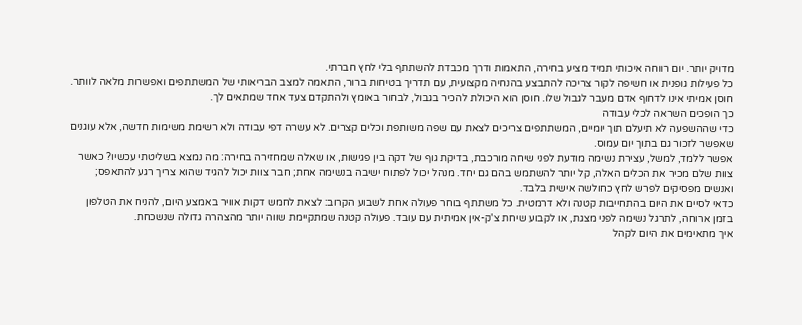מדויק יותר. יום רווחה איכותי תמיד מציע בחירה, התאמות ודרך מכבדת להשתתף בלי לחץ חברתי.
כל פעילות גופנית או חשיפה לקור צריכה להתבצע בהנחיה מקצועית, עם תדריך בטיחות ברור, התאמה למצב הבריאותי של המשתתפים ואפשרות מלאה לוותר. חוסן אמיתי אינו לדחוף אדם מעבר לגבול שלו. חוסן הוא היכולת להכיר בגבול, לבחור באומץ ולהתקדם צעד אחד שמתאים לך.
כך הופכים השראה לכלי עבודה
כדי שההשפעה לא תיעלם תוך יומיים, המשתתפים צריכים לצאת עם שפה משותפת וכלים קצרים. לא עשרה דפי עבודה ולא רשימת משימות חדשה, אלא עוגנים שאפשר לזכור גם בתוך יום עמוס.
אפשר ללמד, למשל, עצירת נשימה מודעת לפני שיחה מורכבת, בדיקת גוף של דקה בין פגישות, או שאלה שמחזירה בחירה: מה נמצא בשליטתי עכשיו? כאשר צוות שלם מכיר את הכלים האלה, קל יותר להשתמש בהם גם יחד. מנהל יכול לפתוח ישיבה בנשימה אחת; חבר צוות יכול להגיד שהוא צריך רגע להתאפס; ואנשים מפסיקים לפרש לחץ כחולשה אישית בלבד.
כדאי לסיים את היום בהתחייבות קטנה ולא דרמטית. כל משתתף בוחר פעולה אחת לשבוע הקרוב: לצאת לחמש דקות אוויר באמצע היום, להניח את הטלפון בזמן ארוחה, לתרגל נשימה לפני מצגת, או לקבוע שיחת צ'ק-אין אמיתית עם עובד. פעולה קטנה שמתקיימת שווה יותר מהצהרה גדולה שנשכחת.
איך מתאימים את היום לקהל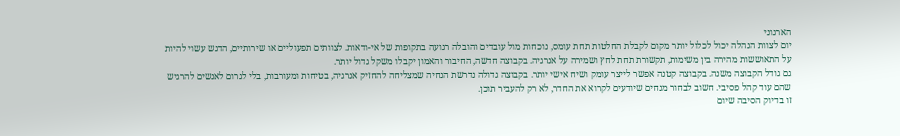הארגוני
יום לצוות הנהלה יכול לכלול יותר מקום לקבלת החלטות תחת עומס, נוכחות מול עובדים והובלה רגועה בתקופות של אי-ודאות. לצוותים תפעוליים או שירותיים, הדגש עשוי להיות על התאוששות מהירה בין משימות, תקשורת תחת לחץ ושמירה על אנרגיה. בקבוצה חדשה, החיבור והאמון יקבלו משקל גדול יותר.
גם גודל הקבוצה משנה. בקבוצה קטנה אפשר לייצר עומק ושיח אישי יותר. בקבוצה גדולה נדרשת הנחיה שמצליחה להחזיק אנרגיה, בטיחות ומעורבות, בלי לגרום לאנשים להרגיש שהם עוד קהל פסיבי. חשוב לבחור מנחים שיודעים לקרוא את החדר, לא רק להעביר תוכן.
זו בדיוק הסיבה שיום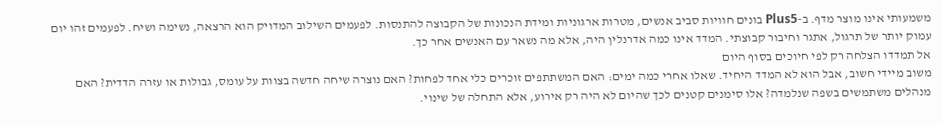משמעותי אינו מוצר מדף. ב-Plus5 בונים חוויות סביב אנשים, מטרות ארגוניות ומידת הנכונות של הקבוצה להתנסות. לפעמים השילוב המדויק הוא הרצאה, נשימה ושיח. לפעמים זהו יום עמוק יותר של תרגול, אתגר וחיבור קבוצתי. המדד אינו כמה אדרנלין היה, אלא מה נשאר עם האנשים אחר כך.
אל תמדדו הצלחה רק לפי חיוכים בסוף היום
משוב מיידי חשוב, אבל הוא לא המדד היחיד. שאלו אחרי כמה ימים: האם המשתתפים זוכרים כלי אחד לפחות? האם נוצרה שיחה חדשה בצוות על עומס, גבולות או עזרה הדדית? האם מנהלים משתמשים בשפה שנלמדה? אלו סימנים קטנים לכך שהיום לא היה רק אירוע, אלא התחלה של שינוי.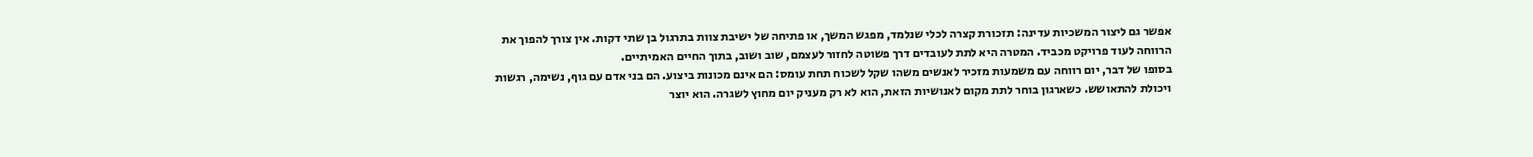אפשר גם ליצור המשכיות עדינה: תזכורת קצרה לכלי שנלמד, מפגש המשך, או פתיחה של ישיבת צוות בתרגול בן שתי דקות. אין צורך להפוך את הרווחה לעוד פרויקט מכביד. המטרה היא לתת לעובדים דרך פשוטה לחזור לעצמם, שוב ושוב, בתוך החיים האמיתיים.
בסופו של דבר, יום רווחה עם משמעות מזכיר לאנשים משהו שקל לשכוח תחת עומס: הם אינם מכונות ביצוע. הם בני אדם עם גוף, נשימה, רגשות ויכולת להתאושש. כשארגון בוחר לתת מקום לאנושיות הזאת, הוא לא רק מעניק יום מחוץ לשגרה. הוא יוצר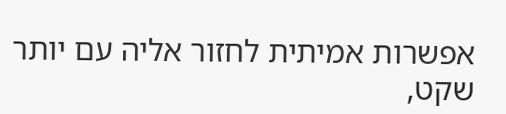אפשרות אמיתית לחזור אליה עם יותר שקט,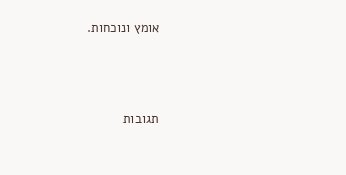אומץ ונוכחות.




תגובות